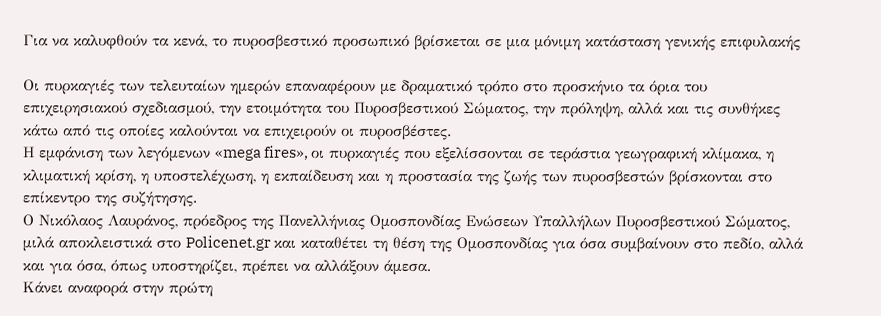Για να καλυφθούν τα κενά, το πυροσβεστικό προσωπικό βρίσκεται σε μια μόνιμη κατάσταση γενικής επιφυλακής

Οι πυρκαγιές των τελευταίων ημερών επαναφέρουν με δραματικό τρόπο στο προσκήνιο τα όρια του επιχειρησιακού σχεδιασμού, την ετοιμότητα του Πυροσβεστικού Σώματος, την πρόληψη, αλλά και τις συνθήκες κάτω από τις οποίες καλούνται να επιχειρούν οι πυροσβέστες.
Η εμφάνιση των λεγόμενων «mega fires», οι πυρκαγιές που εξελίσσονται σε τεράστια γεωγραφική κλίμακα, η κλιματική κρίση, η υποστελέχωση, η εκπαίδευση και η προστασία της ζωής των πυροσβεστών βρίσκονται στο επίκεντρο της συζήτησης.
Ο Νικόλαος Λαυράνος, πρόεδρος της Πανελλήνιας Ομοσπονδίας Ενώσεων Υπαλλήλων Πυροσβεστικού Σώματος, μιλά αποκλειστικά στο Policenet.gr και καταθέτει τη θέση της Ομοσπονδίας για όσα συμβαίνουν στο πεδίο, αλλά και για όσα, όπως υποστηρίζει, πρέπει να αλλάξουν άμεσα.
Κάνει αναφορά στην πρώτη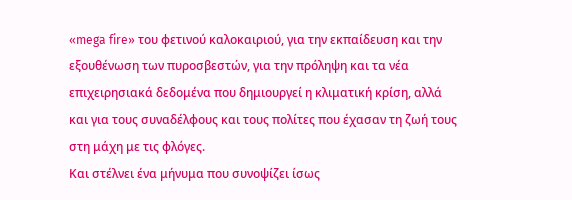«mega fire» του φετινού καλοκαιριού, για την εκπαίδευση και την εξουθένωση των πυροσβεστών, για την πρόληψη και τα νέα επιχειρησιακά δεδομένα που δημιουργεί η κλιματική κρίση, αλλά και για τους συναδέλφους και τους πολίτες που έχασαν τη ζωή τους στη μάχη με τις φλόγες.
Και στέλνει ένα μήνυμα που συνοψίζει ίσως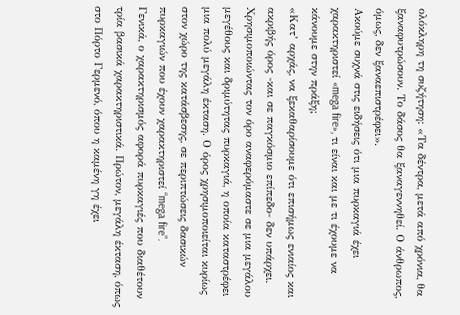ολόκληρη τη συζήτηση: «Τα δέντρα, μετά από χρόνια, θα ξαναφυτρώσουν. Το δάσος θα ξαναγεννηθεί. Ο άνθρωπος, όμως, δεν ξαναεπιστρέφει».
Ακούμε συχνά στις ειδήσεις ότι μια πυρκαγιά έχει χαρακτηριστεί «mega fire», τι είναι και με τι έχουμε να κάνουμε στην πράξη;
«Κατ’ αρχάς, να ξεκαθαρίσουμε ότι επισήμως ενιαίος και ακριβής όρος -και σε παγκόσμιο επίπεδο- δεν υπάρχει. Χρησιμοποιώντας τον όρο αναφερόμαστε σε μια μεγάλου μεγέθους και δριμύτητας πυρκαγιά, η οποία καταστρέφει μια πολύ μεγάλη έκταση. Ο όρος χρησιμοποιείται κυρίως στον χώρο της κατάσβεσης, σε περιπτώσεις δασικών πυρκαγιών που έχουν χαρακτηριστεί “mega fire”.
Γενικά, ο χαρακτηρισμός αφορά πυρκαγιές που διαθέτουν τρία βασικά χαρακτηριστικά. Πρώτον, μεγάλη έκταση, όπως στο Πόρτο Γερμενό, όπου η καμένη γη έχει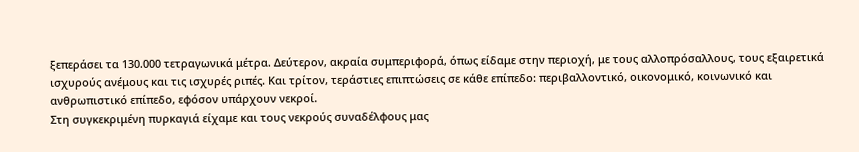ξεπεράσει τα 130.000 τετραγωνικά μέτρα. Δεύτερον, ακραία συμπεριφορά, όπως είδαμε στην περιοχή, με τους αλλοπρόσαλλους, τους εξαιρετικά ισχυρούς ανέμους και τις ισχυρές ριπές. Και τρίτον, τεράστιες επιπτώσεις σε κάθε επίπεδο: περιβαλλοντικό, οικονομικό, κοινωνικό και ανθρωπιστικό επίπεδο, εφόσον υπάρχουν νεκροί.
Στη συγκεκριμένη πυρκαγιά είχαμε και τους νεκρούς συναδέλφους μας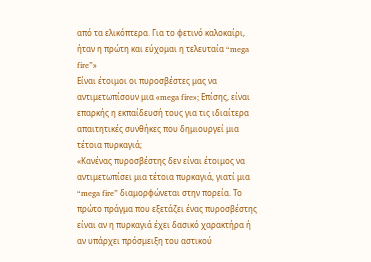από τα ελικόπτερα. Για το φετινό καλοκαίρι, ήταν η πρώτη και εύχομαι η τελευταία “mega fire”»
Είναι έτοιμοι οι πυροσβέστες μας να αντιμετωπίσουν μια «mega fire»; Επίσης, είναι επαρκής η εκπαίδευσή τους για τις ιδιαίτερα απαιτητικές συνθήκες που δημιουργεί μια τέτοια πυρκαγιά;
«Κανένας πυροσβέστης δεν είναι έτοιμος να αντιμετωπίσει μια τέτοια πυρκαγιά, γιατί μια “mega fire” διαμορφώνεται στην πορεία. Το πρώτο πράγμα που εξετάζει ένας πυροσβέστης είναι αν η πυρκαγιά έχει δασικό χαρακτήρα ή αν υπάρχει πρόσμειξη του αστικού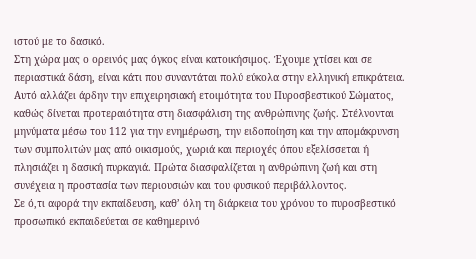ιστού με το δασικό.
Στη χώρα μας ο ορεινός μας όγκος είναι κατοικήσιμος. Έχουμε χτίσει και σε περιαστικά δάση, είναι κάτι που συναντάται πολύ εύκολα στην ελληνική επικράτεια. Αυτό αλλάζει άρδην την επιχειρησιακή ετοιμότητα του Πυροσβεστικού Σώματος, καθώς δίνεται προτεραιότητα στη διασφάλιση της ανθρώπινης ζωής. Στέλνονται μηνύματα μέσω του 112 για την ενημέρωση, την ειδοποίηση και την απομάκρυνση των συμπολιτών μας από οικισμούς, χωριά και περιοχές όπου εξελίσσεται ή πλησιάζει η δασική πυρκαγιά. Πρώτα διασφαλίζεται η ανθρώπινη ζωή και στη συνέχεια η προστασία των περιουσιών και του φυσικού περιβάλλοντος.
Σε ό,τι αφορά την εκπαίδευση, καθ’ όλη τη διάρκεια του χρόνου το πυροσβεστικό προσωπικό εκπαιδεύεται σε καθημερινό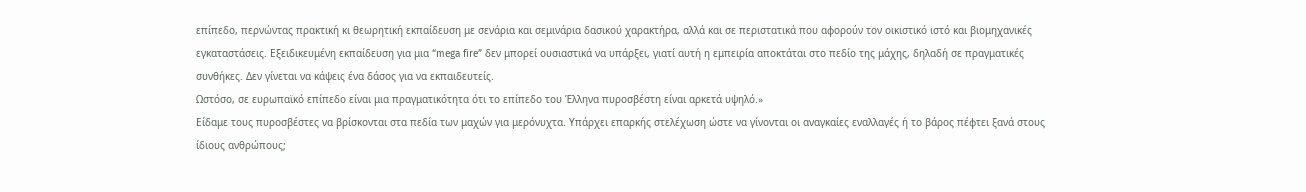επίπεδο, περνώντας πρακτική κι θεωρητική εκπαίδευση με σενάρια και σεμινάρια δασικού χαρακτήρα, αλλά και σε περιστατικά που αφορούν τον οικιστικό ιστό και βιομηχανικές εγκαταστάσεις. Εξειδικευμένη εκπαίδευση για μια “mega fire” δεν μπορεί ουσιαστικά να υπάρξει, γιατί αυτή η εμπειρία αποκτάται στο πεδίο της μάχης, δηλαδή σε πραγματικές συνθήκες. Δεν γίνεται να κάψεις ένα δάσος για να εκπαιδευτείς.
Ωστόσο, σε ευρωπαϊκό επίπεδο είναι μια πραγματικότητα ότι το επίπεδο του Έλληνα πυροσβέστη είναι αρκετά υψηλό.»
Είδαμε τους πυροσβέστες να βρίσκονται στα πεδία των μαχών για μερόνυχτα. Υπάρχει επαρκής στελέχωση ώστε να γίνονται οι αναγκαίες εναλλαγές ή το βάρος πέφτει ξανά στους ίδιους ανθρώπους;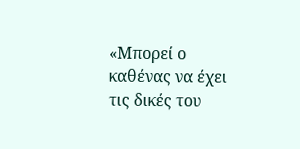«Μπορεί ο καθένας να έχει τις δικές του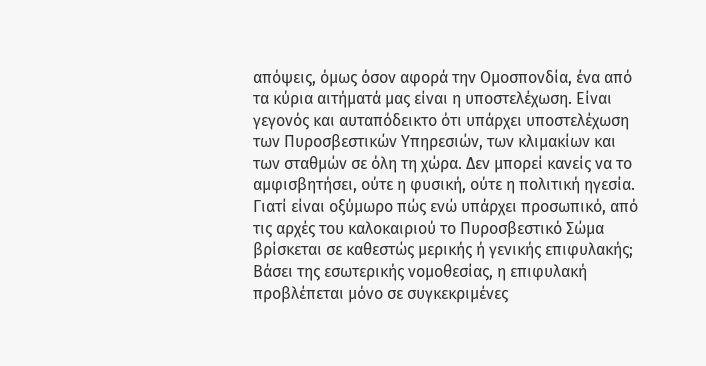απόψεις, όμως όσον αφορά την Ομοσπονδία, ένα από τα κύρια αιτήματά μας είναι η υποστελέχωση. Είναι γεγονός και αυταπόδεικτο ότι υπάρχει υποστελέχωση των Πυροσβεστικών Υπηρεσιών, των κλιμακίων και των σταθμών σε όλη τη χώρα. Δεν μπορεί κανείς να το αμφισβητήσει, ούτε η φυσική, ούτε η πολιτική ηγεσία.
Γιατί είναι οξύμωρο πώς ενώ υπάρχει προσωπικό, από τις αρχές του καλοκαιριού το Πυροσβεστικό Σώμα βρίσκεται σε καθεστώς μερικής ή γενικής επιφυλακής; Βάσει της εσωτερικής νομοθεσίας, η επιφυλακή προβλέπεται μόνο σε συγκεκριμένες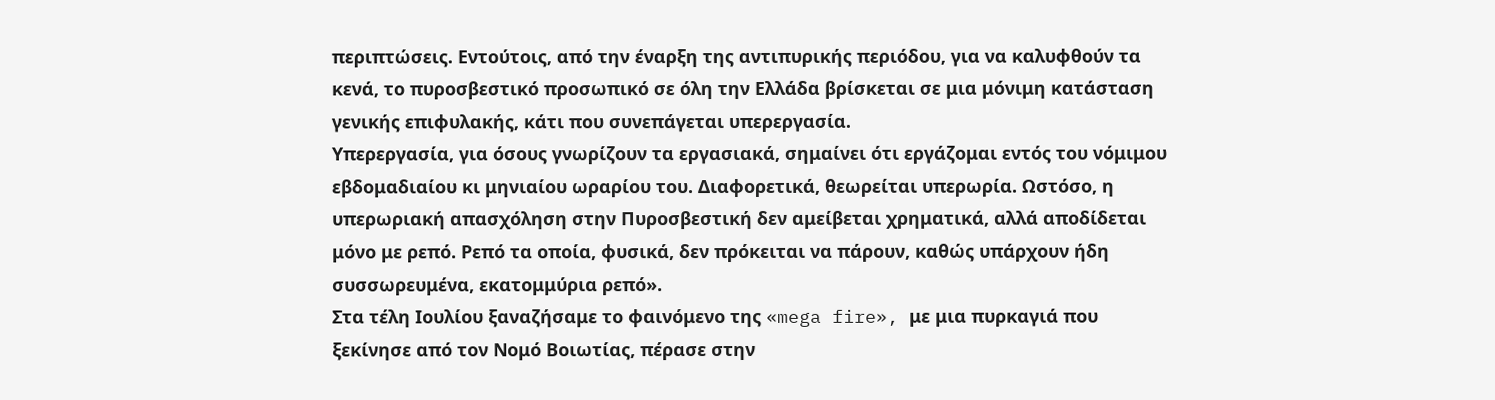περιπτώσεις. Εντούτοις, από την έναρξη της αντιπυρικής περιόδου, για να καλυφθούν τα κενά, το πυροσβεστικό προσωπικό σε όλη την Ελλάδα βρίσκεται σε μια μόνιμη κατάσταση γενικής επιφυλακής, κάτι που συνεπάγεται υπερεργασία.
Υπερεργασία, για όσους γνωρίζουν τα εργασιακά, σημαίνει ότι εργάζομαι εντός του νόμιμου εβδομαδιαίου κι μηνιαίου ωραρίου του. Διαφορετικά, θεωρείται υπερωρία. Ωστόσο, η υπερωριακή απασχόληση στην Πυροσβεστική δεν αμείβεται χρηματικά, αλλά αποδίδεται μόνο με ρεπό. Ρεπό τα οποία, φυσικά, δεν πρόκειται να πάρουν, καθώς υπάρχουν ήδη συσσωρευμένα, εκατομμύρια ρεπό».
Στα τέλη Ιουλίου ξαναζήσαμε το φαινόμενο της «mega fire», με μια πυρκαγιά που ξεκίνησε από τον Νομό Βοιωτίας, πέρασε στην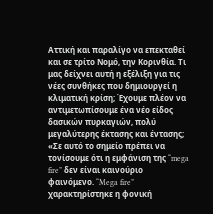Αττική και παραλίγο να επεκταθεί και σε τρίτο Νομό, την Κορινθία. Τι μας δείχνει αυτή η εξέλιξη για τις νέες συνθήκες που δημιουργεί η κλιματική κρίση; Έχουμε πλέον να αντιμετωπίσουμε ένα νέο είδος δασικών πυρκαγιών, πολύ μεγαλύτερης έκτασης και έντασης;
«Σε αυτό το σημείο πρέπει να τονίσουμε ότι η εμφάνιση της “mega fire” δεν είναι καινούριο φαινόμενο. “Mega fire” χαρακτηρίστηκε η φονική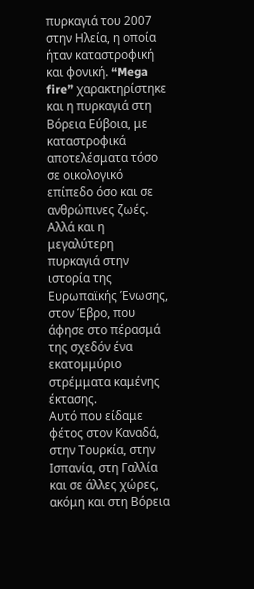πυρκαγιά του 2007 στην Ηλεία, η οποία ήταν καταστροφική και φονική. “Mega fire” χαρακτηρίστηκε και η πυρκαγιά στη Βόρεια Εύβοια, με καταστροφικά αποτελέσματα τόσο σε οικολογικό επίπεδο όσο και σε ανθρώπινες ζωές. Αλλά και η μεγαλύτερη πυρκαγιά στην ιστορία της Ευρωπαϊκής Ένωσης, στον Έβρο, που άφησε στο πέρασμά της σχεδόν ένα εκατομμύριο στρέμματα καμένης έκτασης.
Αυτό που είδαμε φέτος στον Καναδά, στην Τουρκία, στην Ισπανία, στη Γαλλία και σε άλλες χώρες, ακόμη και στη Βόρεια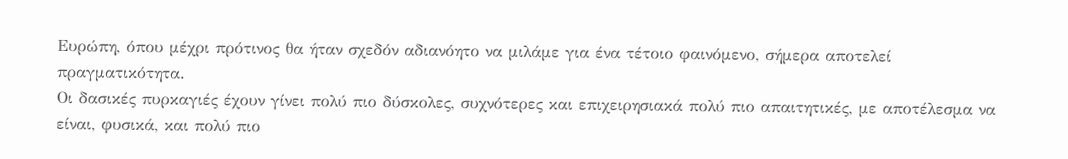Ευρώπη, όπου μέχρι πρότινος θα ήταν σχεδόν αδιανόητο να μιλάμε για ένα τέτοιο φαινόμενο, σήμερα αποτελεί πραγματικότητα.
Οι δασικές πυρκαγιές έχουν γίνει πολύ πιο δύσκολες, συχνότερες και επιχειρησιακά πολύ πιο απαιτητικές, με αποτέλεσμα να είναι, φυσικά, και πολύ πιο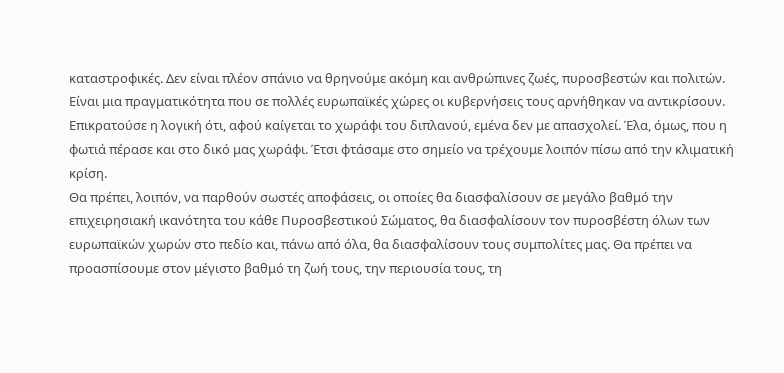καταστροφικές. Δεν είναι πλέον σπάνιο να θρηνούμε ακόμη και ανθρώπινες ζωές, πυροσβεστών και πολιτών.
Είναι μια πραγματικότητα που σε πολλές ευρωπαϊκές χώρες οι κυβερνήσεις τους αρνήθηκαν να αντικρίσουν. Επικρατούσε η λογική ότι, αφού καίγεται το χωράφι του διπλανού, εμένα δεν με απασχολεί. Έλα, όμως, που η φωτιά πέρασε και στο δικό μας χωράφι. Έτσι φτάσαμε στο σημείο να τρέχουμε λοιπόν πίσω από την κλιματική κρίση.
Θα πρέπει, λοιπόν, να παρθούν σωστές αποφάσεις, οι οποίες θα διασφαλίσουν σε μεγάλο βαθμό την επιχειρησιακή ικανότητα του κάθε Πυροσβεστικού Σώματος, θα διασφαλίσουν τον πυροσβέστη όλων των ευρωπαϊκών χωρών στο πεδίο και, πάνω από όλα, θα διασφαλίσουν τους συμπολίτες μας. Θα πρέπει να προασπίσουμε στον μέγιστο βαθμό τη ζωή τους, την περιουσία τους, τη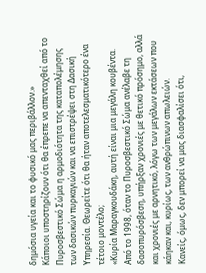δημόσια υγεία και το φυσικό μας περιβάλλον.»
Κάποιοι υποστηρίζουν ότι θα έπρεπε να απενταχθεί από το Πυροσβεστικό Σώμα η αρμοδιότητα της καταπολέμησης των δασικών πυρκαγιών και να επιστρέψει στη Δασική Υπηρεσία. Θεωρείτε ότι θα ήταν αποτελεσματικότερο ένα τέτοιο μοντέλο;
«Κυρία Μαραγκουδάκη, αυτή είναι μια μεγάλη κουβέντα. Από το 1998, όταν το Πυροσβεστικό Σώμα ανέλαβε τη δασοπυρόσβεση, υπήρξαν χρονιές με θετικό πρόσημο, αλλά και χρονιές με αρνητικό, λόγω των μεγάλων εκτάσεων που κάηκαν και, κυρίως, των ανθρώπινων απωλειών.
Κανείς, όμως, δεν μπορεί να μας διασφαλίσει ότι,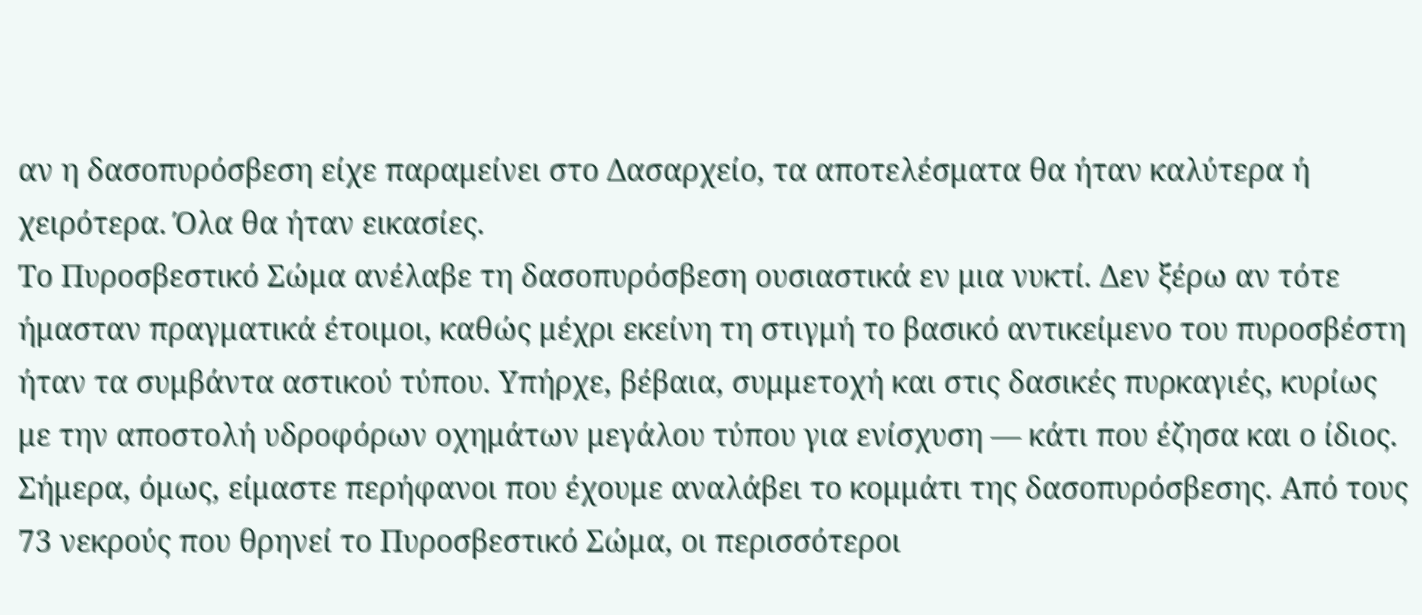αν η δασοπυρόσβεση είχε παραμείνει στο Δασαρχείο, τα αποτελέσματα θα ήταν καλύτερα ή χειρότερα. Όλα θα ήταν εικασίες.
Το Πυροσβεστικό Σώμα ανέλαβε τη δασοπυρόσβεση ουσιαστικά εν μια νυκτί. Δεν ξέρω αν τότε ήμασταν πραγματικά έτοιμοι, καθώς μέχρι εκείνη τη στιγμή το βασικό αντικείμενο του πυροσβέστη ήταν τα συμβάντα αστικού τύπου. Υπήρχε, βέβαια, συμμετοχή και στις δασικές πυρκαγιές, κυρίως με την αποστολή υδροφόρων οχημάτων μεγάλου τύπου για ενίσχυση — κάτι που έζησα και ο ίδιος.
Σήμερα, όμως, είμαστε περήφανοι που έχουμε αναλάβει το κομμάτι της δασοπυρόσβεσης. Από τους 73 νεκρούς που θρηνεί το Πυροσβεστικό Σώμα, οι περισσότεροι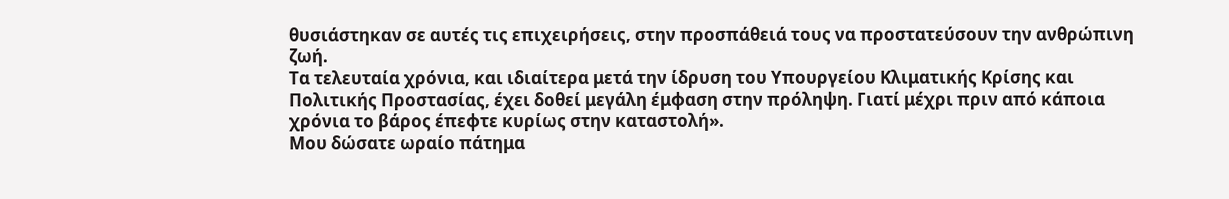θυσιάστηκαν σε αυτές τις επιχειρήσεις, στην προσπάθειά τους να προστατεύσουν την ανθρώπινη ζωή.
Τα τελευταία χρόνια, και ιδιαίτερα μετά την ίδρυση του Υπουργείου Κλιματικής Κρίσης και Πολιτικής Προστασίας, έχει δοθεί μεγάλη έμφαση στην πρόληψη. Γιατί μέχρι πριν από κάποια χρόνια το βάρος έπεφτε κυρίως στην καταστολή».
Μου δώσατε ωραίο πάτημα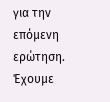για την επόμενη ερώτηση. Έχουμε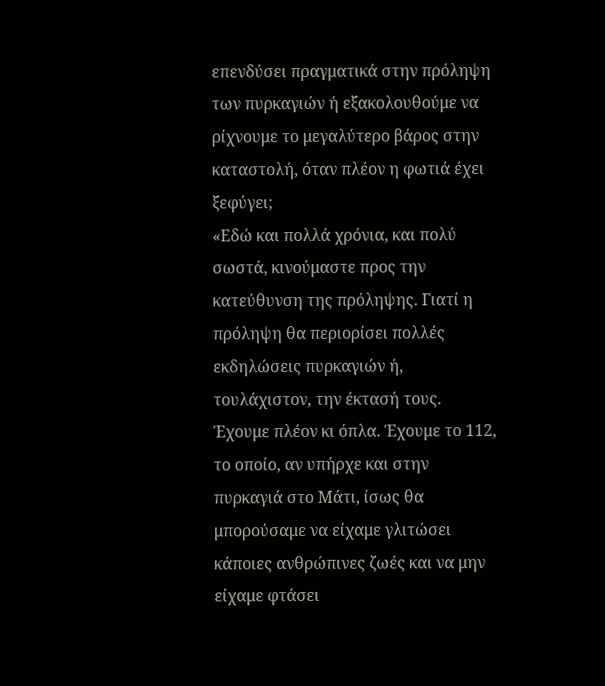επενδύσει πραγματικά στην πρόληψη των πυρκαγιών ή εξακολουθούμε να ρίχνουμε το μεγαλύτερο βάρος στην καταστολή, όταν πλέον η φωτιά έχει ξεφύγει;
«Εδώ και πολλά χρόνια, και πολύ σωστά, κινούμαστε προς την κατεύθυνση της πρόληψης. Γιατί η πρόληψη θα περιορίσει πολλές εκδηλώσεις πυρκαγιών ή, τουλάχιστον, την έκτασή τους.
Έχουμε πλέον κι όπλα. Έχουμε το 112, το οποίο, αν υπήρχε και στην πυρκαγιά στο Μάτι, ίσως θα μπορούσαμε να είχαμε γλιτώσει κάποιες ανθρώπινες ζωές και να μην είχαμε φτάσει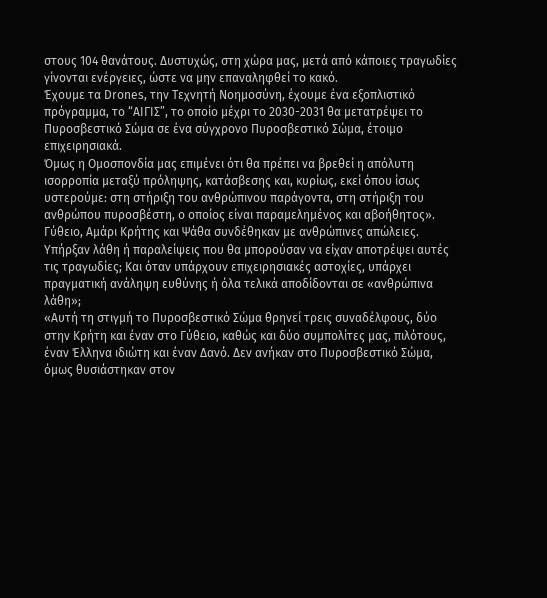στους 104 θανάτους. Δυστυχώς, στη χώρα μας, μετά από κάποιες τραγωδίες γίνονται ενέργειες, ώστε να μην επαναληφθεί το κακό.
Έχουμε τα Drones, την Τεχνητή Νοημοσύνη, έχουμε ένα εξοπλιστικό πρόγραμμα, το “ΑΙΓΙΣ”, το οποίο μέχρι το 2030-2031 θα μετατρέψει το Πυροσβεστικό Σώμα σε ένα σύγχρονο Πυροσβεστικό Σώμα, έτοιμο επιχειρησιακά.
Όμως η Ομοσπονδία μας επιμένει ότι θα πρέπει να βρεθεί η απόλυτη ισορροπία μεταξύ πρόληψης, κατάσβεσης και, κυρίως, εκεί όπου ίσως υστερούμε: στη στήριξη του ανθρώπινου παράγοντα, στη στήριξη του ανθρώπου πυροσβέστη, ο οποίος είναι παραμελημένος και αβοήθητος».
Γύθειο, Αμάρι Κρήτης και Ψάθα συνδέθηκαν με ανθρώπινες απώλειες. Υπήρξαν λάθη ή παραλείψεις που θα μπορούσαν να είχαν αποτρέψει αυτές τις τραγωδίες; Και όταν υπάρχουν επιχειρησιακές αστοχίες, υπάρχει πραγματική ανάληψη ευθύνης ή όλα τελικά αποδίδονται σε «ανθρώπινα λάθη»;
«Αυτή τη στιγμή το Πυροσβεστικό Σώμα θρηνεί τρεις συναδέλφους, δύο στην Κρήτη και έναν στο Γύθειο, καθώς και δύο συμπολίτες μας, πιλότους, έναν Έλληνα ιδιώτη και έναν Δανό. Δεν ανήκαν στο Πυροσβεστικό Σώμα, όμως θυσιάστηκαν στον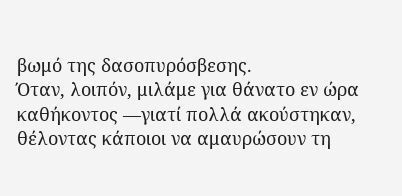βωμό της δασοπυρόσβεσης.
Όταν, λοιπόν, μιλάμε για θάνατο εν ώρα καθήκοντος —γιατί πολλά ακούστηκαν, θέλοντας κάποιοι να αμαυρώσουν τη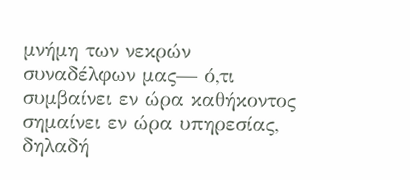μνήμη των νεκρών συναδέλφων μας— ό,τι συμβαίνει εν ώρα καθήκοντος σημαίνει εν ώρα υπηρεσίας, δηλαδή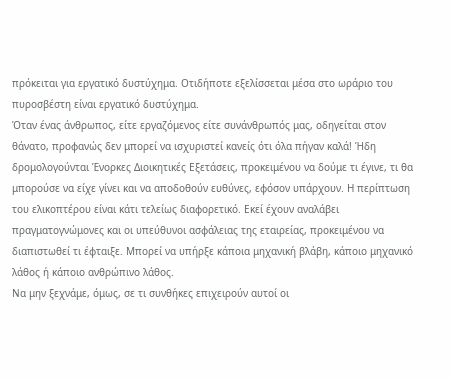πρόκειται για εργατικό δυστύχημα. Οτιδήποτε εξελίσσεται μέσα στο ωράριο του πυροσβέστη είναι εργατικό δυστύχημα.
Όταν ένας άνθρωπος, είτε εργαζόμενος είτε συνάνθρωπός μας, οδηγείται στον θάνατο, προφανώς δεν μπορεί να ισχυριστεί κανείς ότι όλα πήγαν καλά! Ήδη δρομολογούνται Ένορκες Διοικητικές Εξετάσεις, προκειμένου να δούμε τι έγινε, τι θα μπορούσε να είχε γίνει και να αποδοθούν ευθύνες, εφόσον υπάρχουν. Η περίπτωση του ελικοπτέρου είναι κάτι τελείως διαφορετικό. Εκεί έχουν αναλάβει πραγματογνώμονες και οι υπεύθυνοι ασφάλειας της εταιρείας, προκειμένου να διαπιστωθεί τι έφταιξε. Μπορεί να υπήρξε κάποια μηχανική βλάβη, κάποιο μηχανικό λάθος ή κάποιο ανθρώπινο λάθος.
Να μην ξεχνάμε, όμως, σε τι συνθήκες επιχειρούν αυτοί οι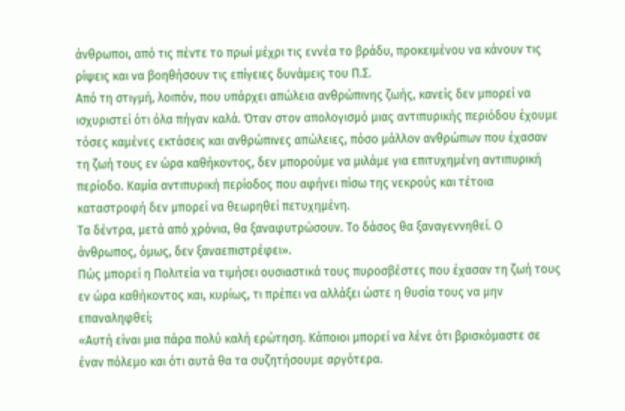άνθρωποι, από τις πέντε το πρωί μέχρι τις εννέα το βράδυ, προκειμένου να κάνουν τις ρίψεις και να βοηθήσουν τις επίγειες δυνάμεις του Π.Σ.
Από τη στιγμή, λοιπόν, που υπάρχει απώλεια ανθρώπινης ζωής, κανείς δεν μπορεί να ισχυριστεί ότι όλα πήγαν καλά. Όταν στον απολογισμό μιας αντιπυρικής περιόδου έχουμε τόσες καμένες εκτάσεις και ανθρώπινες απώλειες, πόσο μάλλον ανθρώπων που έχασαν τη ζωή τους εν ώρα καθήκοντος, δεν μπορούμε να μιλάμε για επιτυχημένη αντιπυρική περίοδο. Καμία αντιπυρική περίοδος που αφήνει πίσω της νεκρούς και τέτοια καταστροφή δεν μπορεί να θεωρηθεί πετυχημένη.
Τα δέντρα, μετά από χρόνια, θα ξαναφυτρώσουν. Το δάσος θα ξαναγεννηθεί. Ο άνθρωπος, όμως, δεν ξαναεπιστρέφει».
Πώς μπορεί η Πολιτεία να τιμήσει ουσιαστικά τους πυροσβέστες που έχασαν τη ζωή τους εν ώρα καθήκοντος και, κυρίως, τι πρέπει να αλλάξει ώστε η θυσία τους να μην επαναληφθεί;
«Αυτή είναι μια πάρα πολύ καλή ερώτηση. Κάποιοι μπορεί να λένε ότι βρισκόμαστε σε έναν πόλεμο και ότι αυτά θα τα συζητήσουμε αργότερα.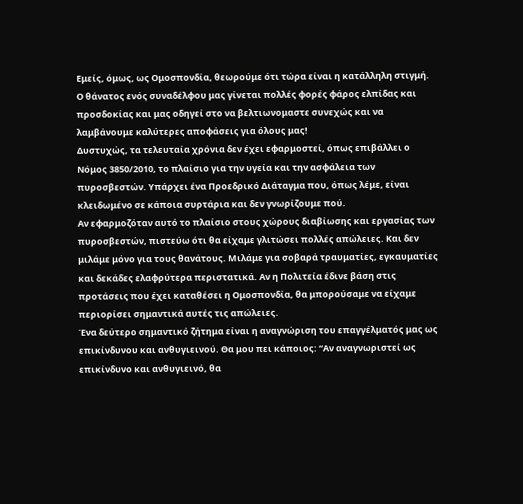Εμείς, όμως, ως Ομοσπονδία, θεωρούμε ότι τώρα είναι η κατάλληλη στιγμή. Ο θάνατος ενός συναδέλφου μας γίνεται πολλές φορές φάρος ελπίδας και προσδοκίας και μας οδηγεί στο να βελτιωνομαστε συνεχώς και να λαμβάνουμε καλύτερες αποφάσεις για όλους μας!
Δυστυχώς, τα τελευταία χρόνια δεν έχει εφαρμοστεί, όπως επιβάλλει ο Νόμος 3850/2010, το πλαίσιο για την υγεία και την ασφάλεια των πυροσβεστών. Υπάρχει ένα Προεδρικό Διάταγμα που, όπως λέμε, είναι κλειδωμένο σε κάποια συρτάρια και δεν γνωρίζουμε πού.
Αν εφαρμοζόταν αυτό το πλαίσιο στους χώρους διαβίωσης και εργασίας των πυροσβεστών, πιστεύω ότι θα είχαμε γλιτώσει πολλές απώλειες. Και δεν μιλάμε μόνο για τους θανάτους. Μιλάμε για σοβαρά τραυματίες, εγκαυματίες και δεκάδες ελαφρύτερα περιστατικά. Αν η Πολιτεία έδινε βάση στις προτάσεις που έχει καταθέσει η Ομοσπονδία, θα μπορούσαμε να είχαμε περιορίσει σημαντικά αυτές τις απώλειες.
Ένα δεύτερο σημαντικό ζήτημα είναι η αναγνώριση του επαγγέλματός μας ως επικίνδυνου και ανθυγιεινού. Θα μου πει κάποιος: “Αν αναγνωριστεί ως επικίνδυνο και ανθυγιεινό, θα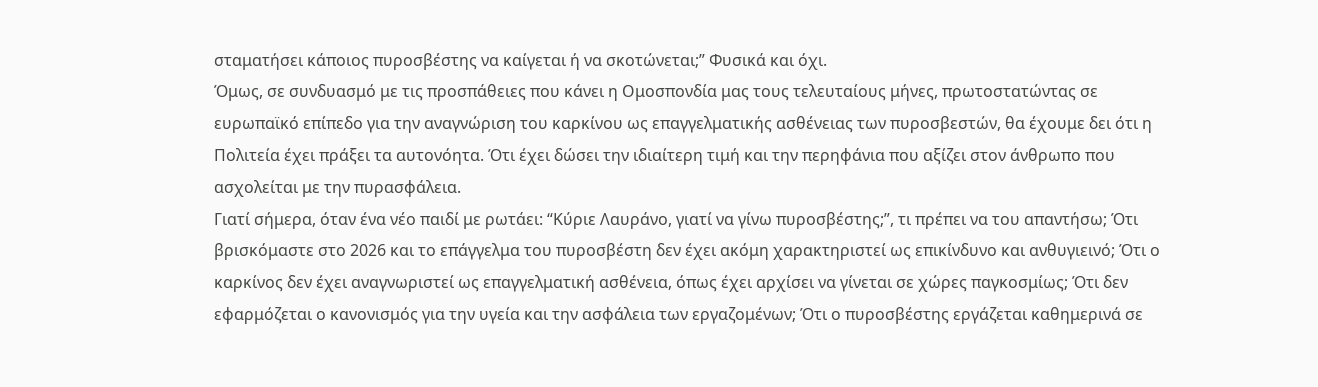σταματήσει κάποιος πυροσβέστης να καίγεται ή να σκοτώνεται;” Φυσικά και όχι.
Όμως, σε συνδυασμό με τις προσπάθειες που κάνει η Ομοσπονδία μας τους τελευταίους μήνες, πρωτοστατώντας σε ευρωπαϊκό επίπεδο για την αναγνώριση του καρκίνου ως επαγγελματικής ασθένειας των πυροσβεστών, θα έχουμε δει ότι η Πολιτεία έχει πράξει τα αυτονόητα. Ότι έχει δώσει την ιδιαίτερη τιμή και την περηφάνια που αξίζει στον άνθρωπο που ασχολείται με την πυρασφάλεια.
Γιατί σήμερα, όταν ένα νέο παιδί με ρωτάει: “Κύριε Λαυράνο, γιατί να γίνω πυροσβέστης;”, τι πρέπει να του απαντήσω; Ότι βρισκόμαστε στο 2026 και το επάγγελμα του πυροσβέστη δεν έχει ακόμη χαρακτηριστεί ως επικίνδυνο και ανθυγιεινό; Ότι ο καρκίνος δεν έχει αναγνωριστεί ως επαγγελματική ασθένεια, όπως έχει αρχίσει να γίνεται σε χώρες παγκοσμίως; Ότι δεν εφαρμόζεται ο κανονισμός για την υγεία και την ασφάλεια των εργαζομένων; Ότι ο πυροσβέστης εργάζεται καθημερινά σε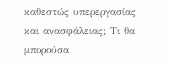καθεστώς υπερεργασίας και ανασφάλειας; Τι θα μπορούσα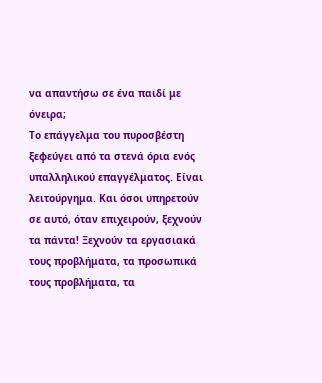να απαντήσω σε ένα παιδί με όνειρα;
Το επάγγελμα του πυροσβέστη ξεφεύγει από τα στενά όρια ενός υπαλληλικού επαγγέλματος. Είναι λειτούργημα. Και όσοι υπηρετούν σε αυτό, όταν επιχειρούν, ξεχνούν τα πάντα! Ξεχνούν τα εργασιακά τους προβλήματα, τα προσωπικά τους προβλήματα, τα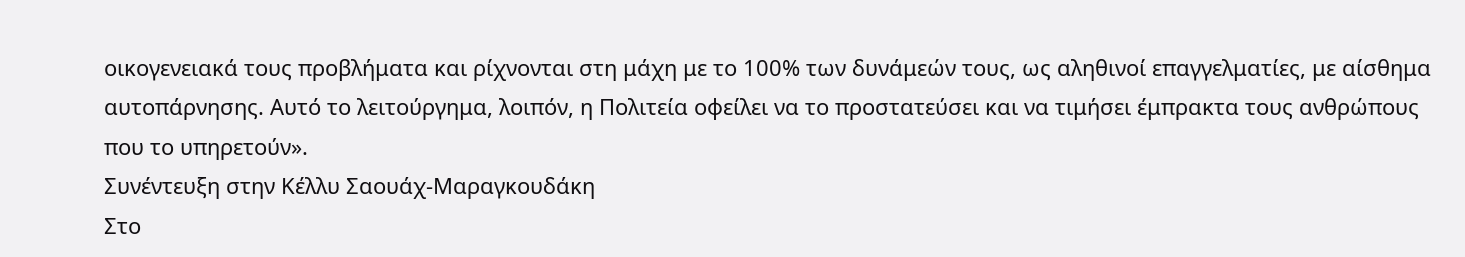οικογενειακά τους προβλήματα και ρίχνονται στη μάχη με το 100% των δυνάμεών τους, ως αληθινοί επαγγελματίες, με αίσθημα αυτοπάρνησης. Αυτό το λειτούργημα, λοιπόν, η Πολιτεία οφείλει να το προστατεύσει και να τιμήσει έμπρακτα τους ανθρώπους που το υπηρετούν».
Συνέντευξη στην Κέλλυ Σαουάχ-Μαραγκουδάκη
Στο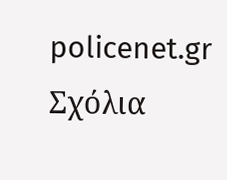policenet.gr
Σχόλια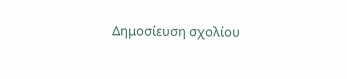Δημοσίευση σχολίου